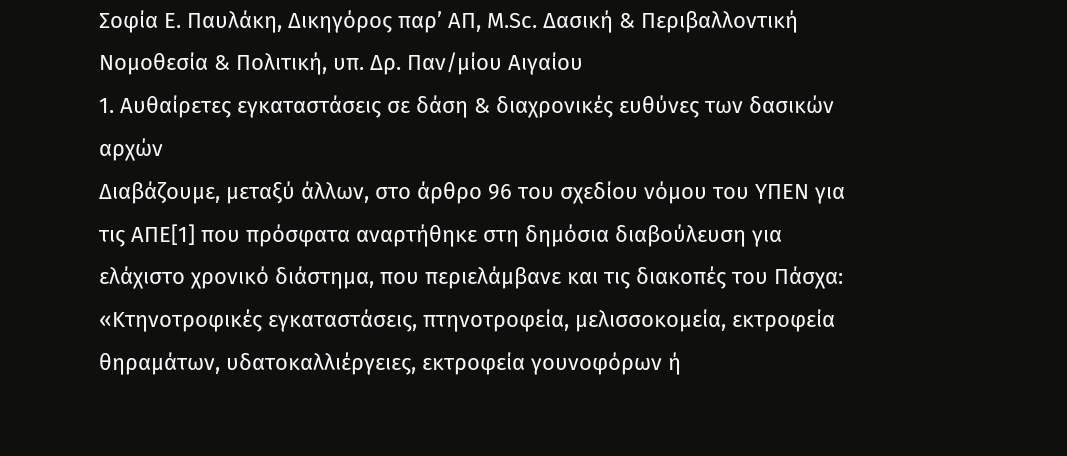Σοφία Ε. Παυλάκη, Δικηγόρος παρ’ ΑΠ, M.Sc. Δασική & Περιβαλλοντική Νομοθεσία & Πολιτική, υπ. Δρ. Παν/μίου Αιγαίου
1. Αυθαίρετες εγκαταστάσεις σε δάση & διαχρονικές ευθύνες των δασικών αρχών
Διαβάζουμε, μεταξύ άλλων, στο άρθρο 96 του σχεδίου νόμου του ΥΠΕΝ για τις ΑΠΕ[1] που πρόσφατα αναρτήθηκε στη δημόσια διαβούλευση για ελάχιστο χρονικό διάστημα, που περιελάμβανε και τις διακοπές του Πάσχα:
«Κτηνοτροφικές εγκαταστάσεις, πτηνοτροφεία, μελισσοκομεία, εκτροφεία θηραμάτων, υδατοκαλλιέργειες, εκτροφεία γουνοφόρων ή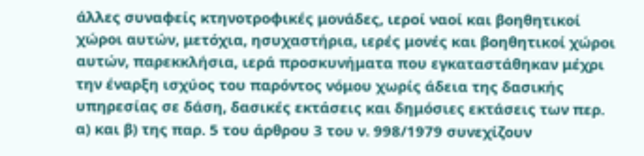άλλες συναφείς κτηνοτροφικές μονάδες, ιεροί ναοί και βοηθητικοί χώροι αυτών, μετόχια, ησυχαστήρια, ιερές μονές και βοηθητικοί χώροι αυτών, παρεκκλήσια, ιερά προσκυνήματα που εγκαταστάθηκαν μέχρι την έναρξη ισχύος του παρόντος νόμου χωρίς άδεια της δασικής υπηρεσίας σε δάση, δασικές εκτάσεις και δημόσιες εκτάσεις των περ. α) και β) της παρ. 5 του άρθρου 3 του ν. 998/1979 συνεχίζουν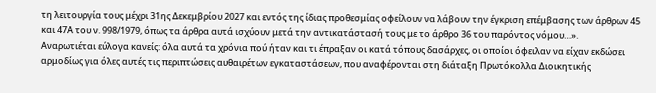τη λειτουργία τους μέχρι 31ης Δεκεμβρίου 2027 και εντός της ίδιας προθεσμίας οφείλουν να λάβουν την έγκριση επέμβασης των άρθρων 45 και 47Α του ν. 998/1979, όπως τα άρθρα αυτά ισχύουν μετά την αντικατάστασή τους με το άρθρο 36 του παρόντος νόμου…».
Αναρωτιέται εύλογα κανείς: όλα αυτά τα χρόνια πού ήταν και τι έπραξαν οι κατά τόπους δασάρχες, οι οποίοι όφειλαν να είχαν εκδώσει αρμοδίως για όλες αυτές τις περιπτώσεις αυθαιρέτων εγκαταστάσεων, που αναφέρονται στη διάταξη Πρωτόκολλα Διοικητικής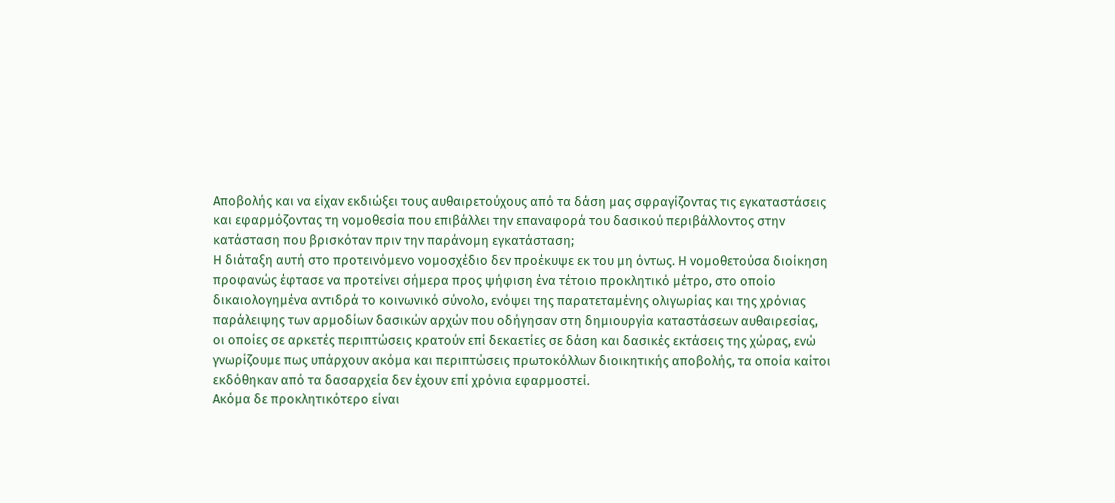Αποβολής και να είχαν εκδιώξει τους αυθαιρετούχους από τα δάση μας σφραγίζοντας τις εγκαταστάσεις και εφαρμόζοντας τη νομοθεσία που επιβάλλει την επαναφορά του δασικού περιβάλλοντος στην κατάσταση που βρισκόταν πριν την παράνομη εγκατάσταση;
Η διάταξη αυτή στο προτεινόμενο νομοσχέδιο δεν προέκυψε εκ του μη όντως. Η νομοθετούσα διοίκηση προφανώς έφτασε να προτείνει σήμερα προς ψήφιση ένα τέτοιο προκλητικό μέτρο, στο οποίο δικαιολογημένα αντιδρά το κοινωνικό σύνολο, ενόψει της παρατεταμένης ολιγωρίας και της χρόνιας παράλειψης των αρμοδίων δασικών αρχών που οδήγησαν στη δημιουργία καταστάσεων αυθαιρεσίας, οι οποίες σε αρκετές περιπτώσεις κρατούν επί δεκαετίες σε δάση και δασικές εκτάσεις της χώρας, ενώ γνωρίζουμε πως υπάρχουν ακόμα και περιπτώσεις πρωτοκόλλων διοικητικής αποβολής, τα οποία καίτοι εκδόθηκαν από τα δασαρχεία δεν έχουν επί χρόνια εφαρμοστεί.
Ακόμα δε προκλητικότερο είναι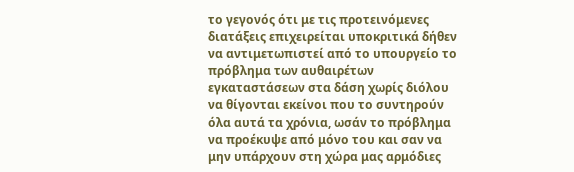το γεγονός ότι με τις προτεινόμενες διατάξεις επιχειρείται υποκριτικά δήθεν να αντιμετωπιστεί από το υπουργείο το πρόβλημα των αυθαιρέτων εγκαταστάσεων στα δάση χωρίς διόλου να θίγονται εκείνοι που το συντηρούν όλα αυτά τα χρόνια, ωσάν το πρόβλημα να προέκυψε από μόνο του και σαν να μην υπάρχουν στη χώρα μας αρμόδιες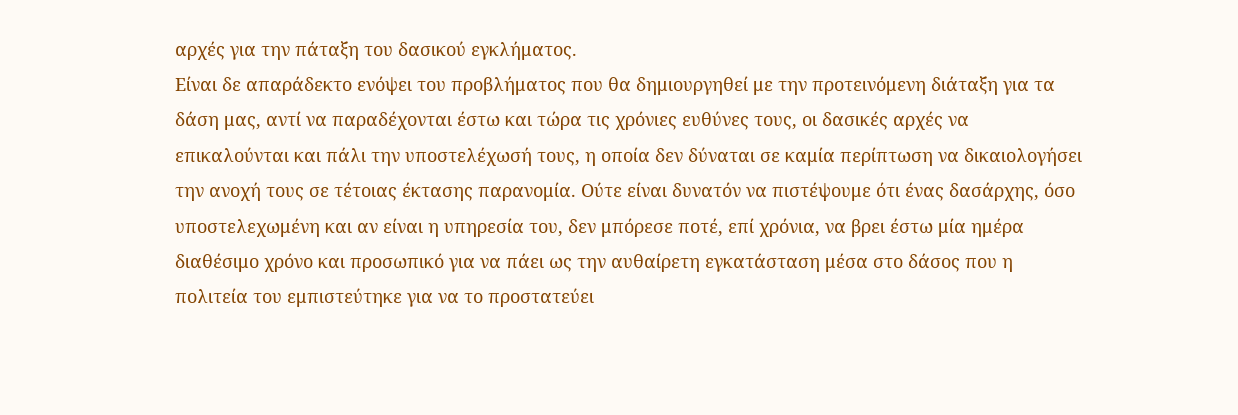αρχές για την πάταξη του δασικού εγκλήματος.
Είναι δε απαράδεκτο ενόψει του προβλήματος που θα δημιουργηθεί με την προτεινόμενη διάταξη για τα δάση μας, αντί να παραδέχονται έστω και τώρα τις χρόνιες ευθύνες τους, οι δασικές αρχές να επικαλούνται και πάλι την υποστελέχωσή τους, η οποία δεν δύναται σε καμία περίπτωση να δικαιολογήσει την ανοχή τους σε τέτοιας έκτασης παρανομία. Ούτε είναι δυνατόν να πιστέψουμε ότι ένας δασάρχης, όσο υποστελεχωμένη και αν είναι η υπηρεσία του, δεν μπόρεσε ποτέ, επί χρόνια, να βρει έστω μία ημέρα διαθέσιμο χρόνο και προσωπικό για να πάει ως την αυθαίρετη εγκατάσταση μέσα στο δάσος που η πολιτεία του εμπιστεύτηκε για να το προστατεύει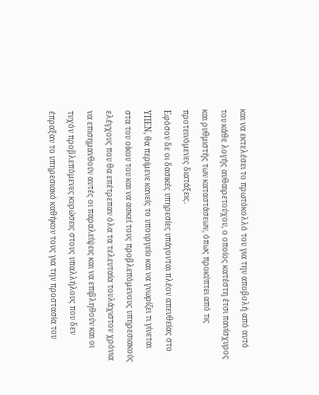και να εκτελέσει το πρωτόκολλό του για την αποβολή από αυτό του κάθε λογής αυθαιρετούχου, ο οποίος κατέστη έτσι πανίσχυρος και ρυθμιστής των καταστάσεων, όπως προκύπτει από τις προτεινόμενες διατάξεις.
Εφόσον δε οι δασικές υπηρεσίες υπάγονται πλέον απευθείας στο ΥΠΕΝ, θα περίμενε κανείς το υπουργείο και να γνωρίζει τι γίνεται στα του οίκου του και να ασκεί τους προβλεπόμενους υπηρεσιακούς ελέγχους που θα επέτρεπαν όλα τα τελευταία τουλάχιστον χρόνια να επισημανθούν αυτές οι παραλείψεις και να επιβληθούν και οι τυχόν προβλεπόμενες κυρώσεις στους υπαλλήλους που δεν έπραξαν το υπηρεσιακό καθήκον τους για την προστασία του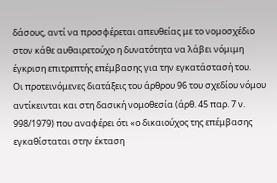δάσους, αντί να προσφέρεται απευθείας με το νομοσχέδιο στον κάθε αυθαιρετούχο η δυνατότητα να λάβει νόμιμη έγκριση επιτρεπτής επέμβασης για την εγκατάστασή του.
Οι προτεινόμενες διατάξεις του άρθρου 96 του σχεδίου νόμου αντίκεινται και στη δασική νομοθεσία (άρθ. 45 παρ. 7 ν. 998/1979) που αναφέρει ότι «ο δικαιούχος της επέμβασης εγκαθίσταται στην έκταση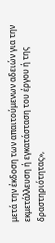μετά την έκδοση των απαιτούμενων αδειών για την εκμετάλλευση ή εγκατάσταση του έργου ή της δραστηριότητας»,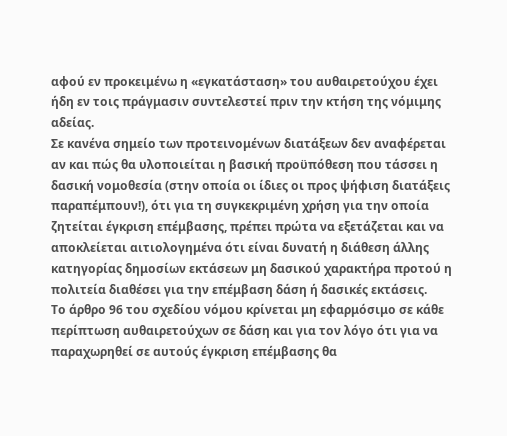αφού εν προκειμένω η «εγκατάσταση» του αυθαιρετούχου έχει ήδη εν τοις πράγμασιν συντελεστεί πριν την κτήση της νόμιμης αδείας.
Σε κανένα σημείο των προτεινομένων διατάξεων δεν αναφέρεται αν και πώς θα υλοποιείται η βασική προϋπόθεση που τάσσει η δασική νομοθεσία (στην οποία οι ίδιες οι προς ψήφιση διατάξεις παραπέμπουν!), ότι για τη συγκεκριμένη χρήση για την οποία ζητείται έγκριση επέμβασης, πρέπει πρώτα να εξετάζεται και να αποκλείεται αιτιολογημένα ότι είναι δυνατή η διάθεση άλλης κατηγορίας δημοσίων εκτάσεων μη δασικού χαρακτήρα προτού η πολιτεία διαθέσει για την επέμβαση δάση ή δασικές εκτάσεις.
Το άρθρο 96 του σχεδίου νόμου κρίνεται μη εφαρμόσιμο σε κάθε περίπτωση αυθαιρετούχων σε δάση και για τον λόγο ότι για να παραχωρηθεί σε αυτούς έγκριση επέμβασης θα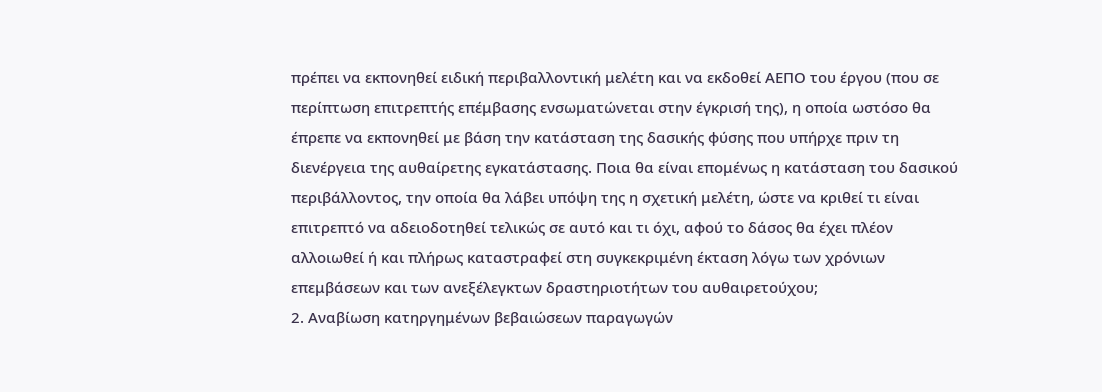πρέπει να εκπονηθεί ειδική περιβαλλοντική μελέτη και να εκδοθεί ΑΕΠΟ του έργου (που σε περίπτωση επιτρεπτής επέμβασης ενσωματώνεται στην έγκρισή της), η οποία ωστόσο θα έπρεπε να εκπονηθεί με βάση την κατάσταση της δασικής φύσης που υπήρχε πριν τη διενέργεια της αυθαίρετης εγκατάστασης. Ποια θα είναι επομένως η κατάσταση του δασικού περιβάλλοντος, την οποία θα λάβει υπόψη της η σχετική μελέτη, ώστε να κριθεί τι είναι επιτρεπτό να αδειοδοτηθεί τελικώς σε αυτό και τι όχι, αφού το δάσος θα έχει πλέον αλλοιωθεί ή και πλήρως καταστραφεί στη συγκεκριμένη έκταση λόγω των χρόνιων επεμβάσεων και των ανεξέλεγκτων δραστηριοτήτων του αυθαιρετούχου;
2. Αναβίωση κατηργημένων βεβαιώσεων παραγωγών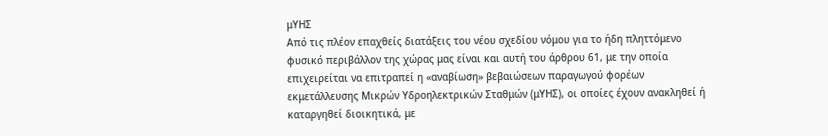μΥΗΣ
Από τις πλέον επαχθείς διατάξεις του νέου σχεδίου νόμου για το ήδη πληττόμενο φυσικό περιβάλλον της χώρας μας είναι και αυτή του άρθρου 61, με την οποία επιχειρείται να επιτραπεί η «αναβίωση» βεβαιώσεων παραγωγού φορέων εκμετάλλευσης Μικρών Υδροηλεκτρικών Σταθμών (μΥΗΣ), οι οποίες έχουν ανακληθεί ή καταργηθεί διοικητικά, με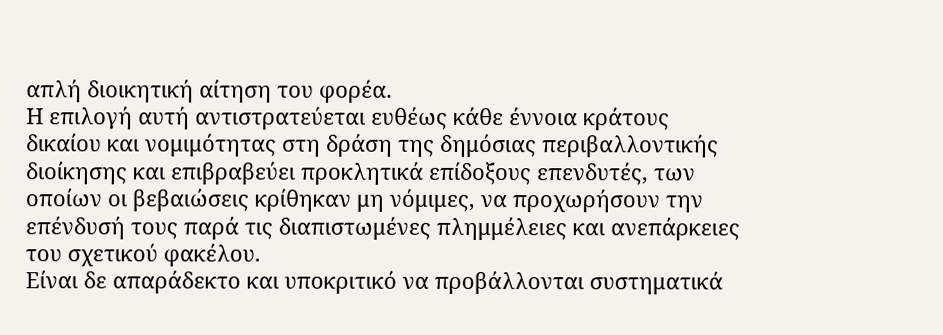απλή διοικητική αίτηση του φορέα.
Η επιλογή αυτή αντιστρατεύεται ευθέως κάθε έννοια κράτους δικαίου και νομιμότητας στη δράση της δημόσιας περιβαλλοντικής διοίκησης και επιβραβεύει προκλητικά επίδοξους επενδυτές, των οποίων οι βεβαιώσεις κρίθηκαν μη νόμιμες, να προχωρήσουν την επένδυσή τους παρά τις διαπιστωμένες πλημμέλειες και ανεπάρκειες του σχετικού φακέλου.
Είναι δε απαράδεκτο και υποκριτικό να προβάλλονται συστηματικά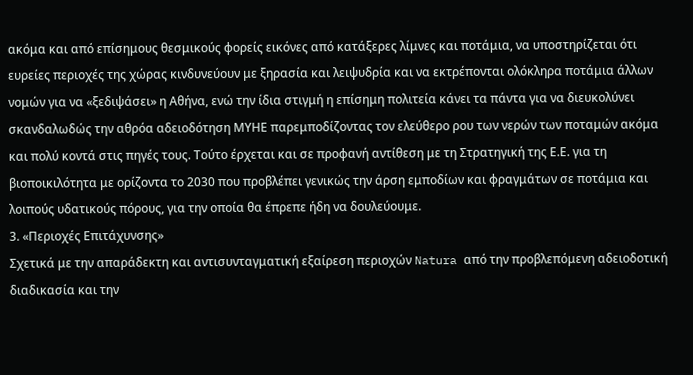ακόμα και από επίσημους θεσμικούς φορείς εικόνες από κατάξερες λίμνες και ποτάμια, να υποστηρίζεται ότι ευρείες περιοχές της χώρας κινδυνεύουν με ξηρασία και λειψυδρία και να εκτρέπονται ολόκληρα ποτάμια άλλων νομών για να «ξεδιψάσει» η Αθήνα, ενώ την ίδια στιγμή η επίσημη πολιτεία κάνει τα πάντα για να διευκολύνει σκανδαλωδώς την αθρόα αδειοδότηση ΜΥΗΕ παρεμποδίζοντας τον ελεύθερο ρου των νερών των ποταμών ακόμα και πολύ κοντά στις πηγές τους. Τούτο έρχεται και σε προφανή αντίθεση με τη Στρατηγική της Ε.Ε. για τη βιοποικιλότητα με ορίζοντα το 2030 που προβλέπει γενικώς την άρση εμποδίων και φραγμάτων σε ποτάμια και λοιπούς υδατικούς πόρους, για την οποία θα έπρεπε ήδη να δουλεύουμε.
3. «Περιοχές Επιτάχυνσης»
Σχετικά με την απαράδεκτη και αντισυνταγματική εξαίρεση περιοχών Natura από την προβλεπόμενη αδειοδοτική διαδικασία και την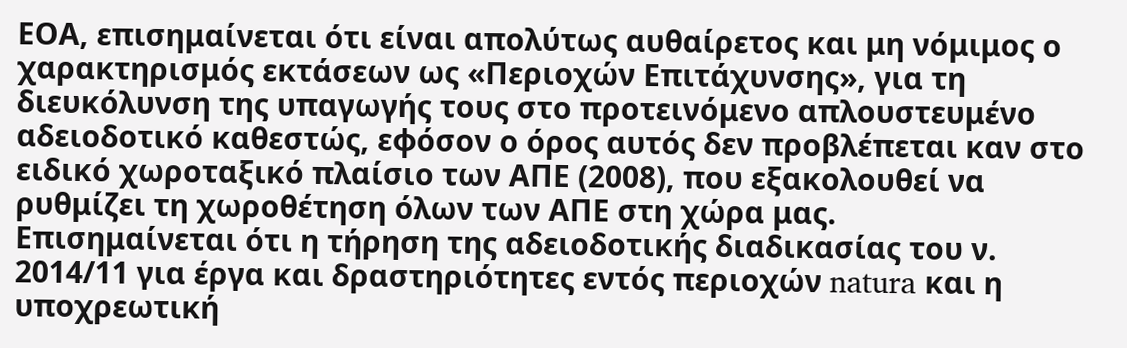ΕΟΑ, επισημαίνεται ότι είναι απολύτως αυθαίρετος και μη νόμιμος ο χαρακτηρισμός εκτάσεων ως «Περιοχών Επιτάχυνσης», για τη διευκόλυνση της υπαγωγής τους στο προτεινόμενο απλουστευμένο αδειοδοτικό καθεστώς, εφόσον ο όρος αυτός δεν προβλέπεται καν στο ειδικό χωροταξικό πλαίσιο των ΑΠΕ (2008), που εξακολουθεί να ρυθμίζει τη χωροθέτηση όλων των ΑΠΕ στη χώρα μας.
Επισημαίνεται ότι η τήρηση της αδειοδοτικής διαδικασίας του ν. 2014/11 για έργα και δραστηριότητες εντός περιοχών natura και η υποχρεωτική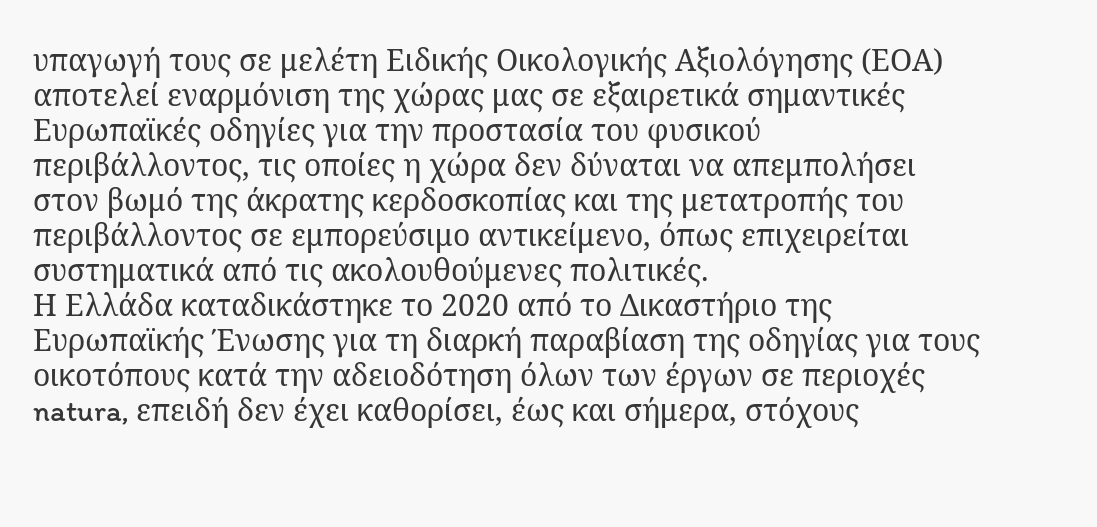υπαγωγή τους σε μελέτη Ειδικής Οικολογικής Αξιολόγησης (ΕΟΑ) αποτελεί εναρμόνιση της χώρας μας σε εξαιρετικά σημαντικές Ευρωπαϊκές οδηγίες για την προστασία του φυσικού περιβάλλοντος, τις οποίες η χώρα δεν δύναται να απεμπολήσει στον βωμό της άκρατης κερδοσκοπίας και της μετατροπής του περιβάλλοντος σε εμπορεύσιμο αντικείμενο, όπως επιχειρείται συστηματικά από τις ακολουθούμενες πολιτικές.
Η Ελλάδα καταδικάστηκε το 2020 από το Δικαστήριο της Ευρωπαϊκής Ένωσης για τη διαρκή παραβίαση της οδηγίας για τους οικοτόπους κατά την αδειοδότηση όλων των έργων σε περιοχές natura, επειδή δεν έχει καθορίσει, έως και σήμερα, στόχους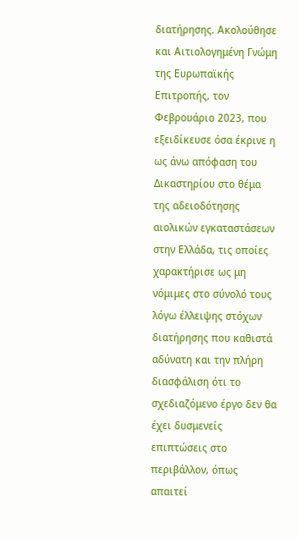διατήρησης. Ακολούθησε και Αιτιολογημένη Γνώμη της Ευρωπαϊκής Επιτροπής, τον Φεβρουάριο 2023, που εξειδίκευσε όσα έκρινε η ως άνω απόφαση του Δικαστηρίου στο θέμα της αδειοδότησης αιολικών εγκαταστάσεων στην Ελλάδα, τις οποίες χαρακτήρισε ως μη νόμιμες στο σύνολό τους λόγω έλλειψης στόχων διατήρησης που καθιστά αδύνατη και την πλήρη διασφάλιση ότι το σχεδιαζόμενο έργο δεν θα έχει δυσμενείς επιπτώσεις στο περιβάλλον, όπως απαιτεί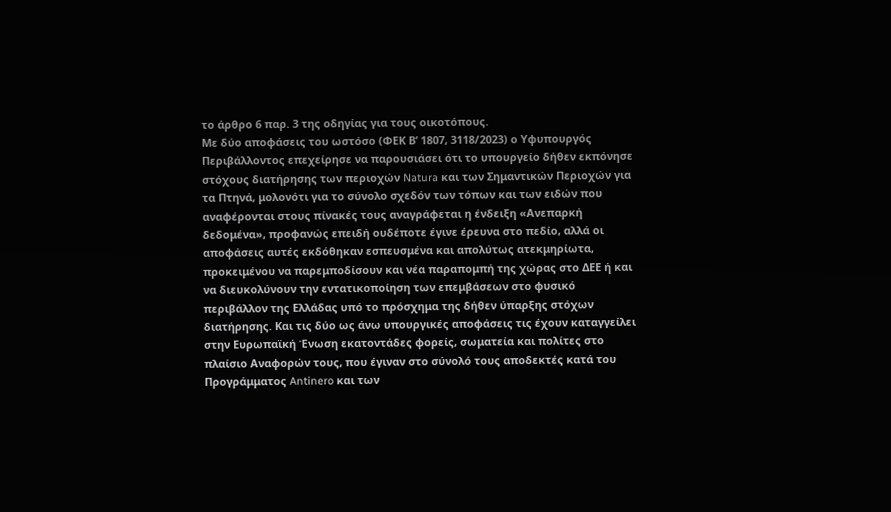το άρθρο 6 παρ. 3 της οδηγίας για τους οικοτόπους.
Με δύο αποφάσεις του ωστόσο (ΦΕΚ Β’ 1807, 3118/2023) ο Υφυπουργός Περιβάλλοντος επεχείρησε να παρουσιάσει ότι το υπουργείο δήθεν εκπόνησε στόχους διατήρησης των περιοχών Natura και των Σημαντικών Περιοχών για τα Πτηνά, μολονότι για το σύνολο σχεδόν των τόπων και των ειδών που αναφέρονται στους πίνακές τους αναγράφεται η ένδειξη «Ανεπαρκή δεδομένα», προφανώς επειδή ουδέποτε έγινε έρευνα στο πεδίο, αλλά οι αποφάσεις αυτές εκδόθηκαν εσπευσμένα και απολύτως ατεκμηρίωτα, προκειμένου να παρεμποδίσουν και νέα παραπομπή της χώρας στο ΔΕΕ ή και να διευκολύνουν την εντατικοποίηση των επεμβάσεων στο φυσικό περιβάλλον της Ελλάδας υπό το πρόσχημα της δήθεν ύπαρξης στόχων διατήρησης. Και τις δύο ως άνω υπουργικές αποφάσεις τις έχουν καταγγείλει στην Ευρωπαϊκή Ένωση εκατοντάδες φορείς, σωματεία και πολίτες στο πλαίσιο Αναφορών τους, που έγιναν στο σύνολό τους αποδεκτές κατά του Προγράμματος Antinero και των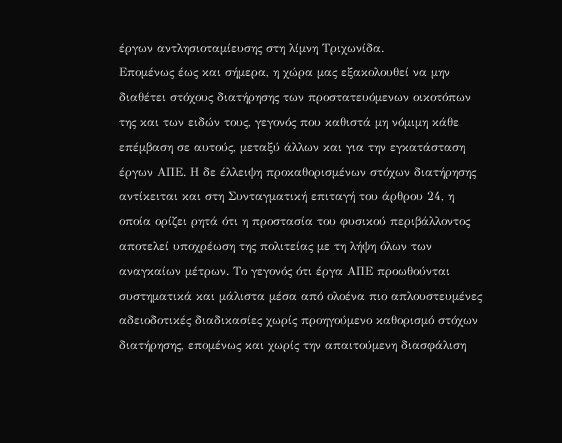έργων αντλησιοταμίευσης στη λίμνη Τριχωνίδα.
Επομένως έως και σήμερα, η χώρα μας εξακολουθεί να μην διαθέτει στόχους διατήρησης των προστατευόμενων οικοτόπων της και των ειδών τους, γεγονός που καθιστά μη νόμιμη κάθε επέμβαση σε αυτούς, μεταξύ άλλων και για την εγκατάσταση έργων ΑΠΕ. Η δε έλλειψη προκαθορισμένων στόχων διατήρησης αντίκειται και στη Συνταγματική επιταγή του άρθρου 24, η οποία ορίζει ρητά ότι η προστασία του φυσικού περιβάλλοντος αποτελεί υποχρέωση της πολιτείας με τη λήψη όλων των αναγκαίων μέτρων. Το γεγονός ότι έργα ΑΠΕ προωθούνται συστηματικά και μάλιστα μέσα από ολοένα πιο απλουστευμένες αδειοδοτικές διαδικασίες χωρίς προηγούμενο καθορισμό στόχων διατήρησης, επομένως και χωρίς την απαιτούμενη διασφάλιση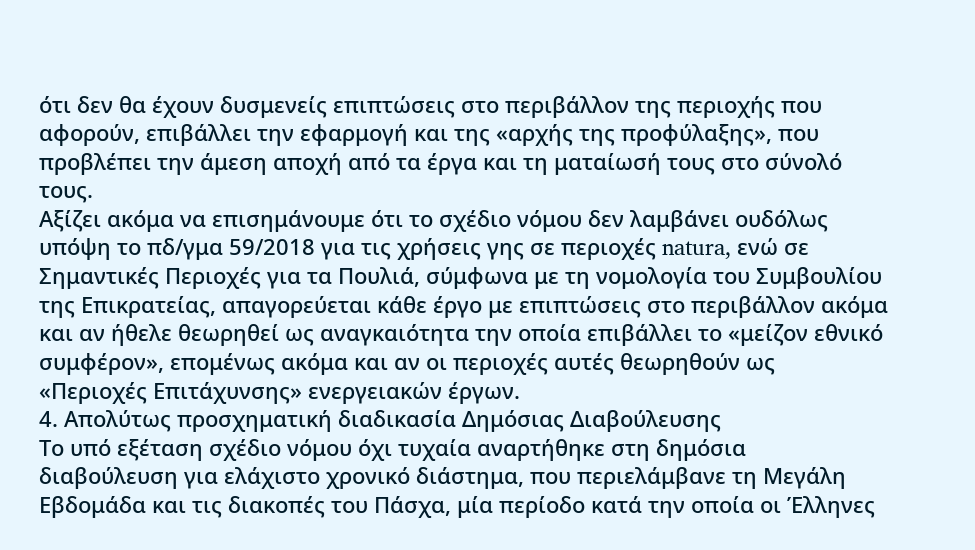ότι δεν θα έχουν δυσμενείς επιπτώσεις στο περιβάλλον της περιοχής που αφορούν, επιβάλλει την εφαρμογή και της «αρχής της προφύλαξης», που προβλέπει την άμεση αποχή από τα έργα και τη ματαίωσή τους στο σύνολό τους.
Αξίζει ακόμα να επισημάνουμε ότι το σχέδιο νόμου δεν λαμβάνει ουδόλως υπόψη το πδ/γμα 59/2018 για τις χρήσεις γης σε περιοχές natura, ενώ σε Σημαντικές Περιοχές για τα Πουλιά, σύμφωνα με τη νομολογία του Συμβουλίου της Επικρατείας, απαγορεύεται κάθε έργο με επιπτώσεις στο περιβάλλον ακόμα και αν ήθελε θεωρηθεί ως αναγκαιότητα την οποία επιβάλλει το «μείζον εθνικό συμφέρον», επομένως ακόμα και αν οι περιοχές αυτές θεωρηθούν ως «Περιοχές Επιτάχυνσης» ενεργειακών έργων.
4. Απολύτως προσχηματική διαδικασία Δημόσιας Διαβούλευσης
Το υπό εξέταση σχέδιο νόμου όχι τυχαία αναρτήθηκε στη δημόσια διαβούλευση για ελάχιστο χρονικό διάστημα, που περιελάμβανε τη Μεγάλη Εβδομάδα και τις διακοπές του Πάσχα, μία περίοδο κατά την οποία οι Έλληνες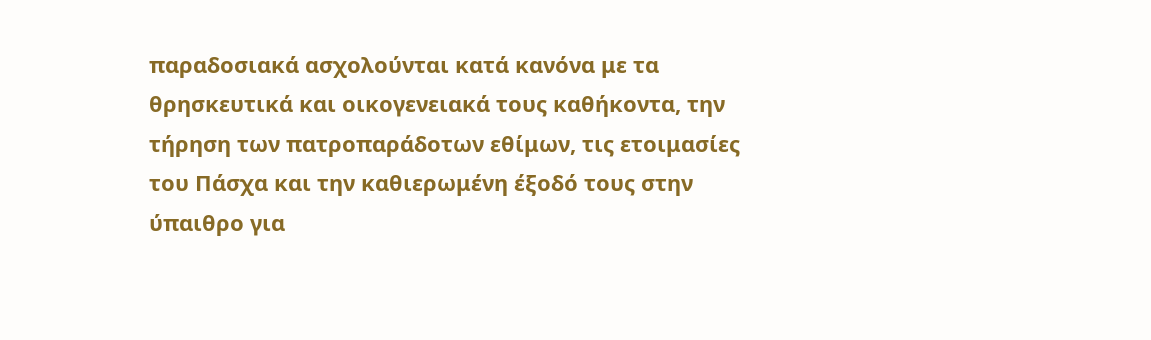παραδοσιακά ασχολούνται κατά κανόνα με τα θρησκευτικά και οικογενειακά τους καθήκοντα, την τήρηση των πατροπαράδοτων εθίμων, τις ετοιμασίες του Πάσχα και την καθιερωμένη έξοδό τους στην ύπαιθρο για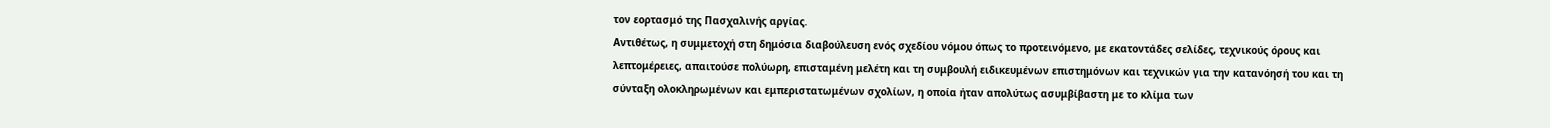τον εορτασμό της Πασχαλινής αργίας.
Αντιθέτως, η συμμετοχή στη δημόσια διαβούλευση ενός σχεδίου νόμου όπως το προτεινόμενο, με εκατοντάδες σελίδες, τεχνικούς όρους και λεπτομέρειες, απαιτούσε πολύωρη, επισταμένη μελέτη και τη συμβουλή ειδικευμένων επιστημόνων και τεχνικών για την κατανόησή του και τη σύνταξη ολοκληρωμένων και εμπεριστατωμένων σχολίων, η οποία ήταν απολύτως ασυμβίβαστη με το κλίμα των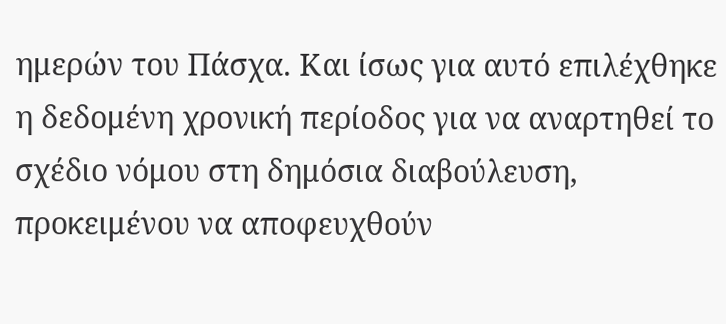ημερών του Πάσχα. Και ίσως για αυτό επιλέχθηκε η δεδομένη χρονική περίοδος για να αναρτηθεί το σχέδιο νόμου στη δημόσια διαβούλευση, προκειμένου να αποφευχθούν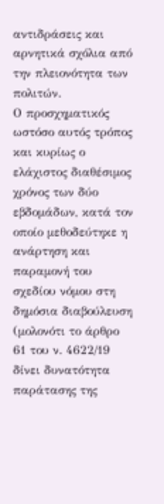αντιδράσεις και αρνητικά σχόλια από την πλειονότητα των πολιτών.
Ο προσχηματικός ωστόσο αυτός τρόπος και κυρίως ο ελάχιστος διαθέσιμος χρόνος των δύο εβδομάδων, κατά τον οποίο μεθοδεύτηκε η ανάρτηση και παραμονή του σχεδίου νόμου στη δημόσια διαβούλευση (μολονότι το άρθρο 61 του ν. 4622/19 δίνει δυνατότητα παράτασης της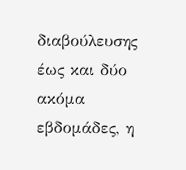διαβούλευσης έως και δύο ακόμα εβδομάδες, η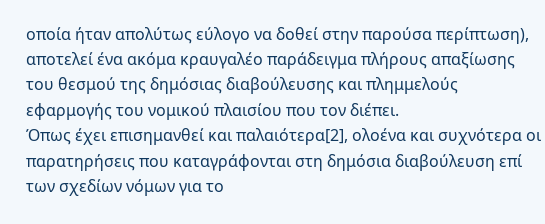οποία ήταν απολύτως εύλογο να δοθεί στην παρούσα περίπτωση), αποτελεί ένα ακόμα κραυγαλέο παράδειγμα πλήρους απαξίωσης του θεσμού της δημόσιας διαβούλευσης και πλημμελούς εφαρμογής του νομικού πλαισίου που τον διέπει.
Όπως έχει επισημανθεί και παλαιότερα[2], ολοένα και συχνότερα οι παρατηρήσεις που καταγράφονται στη δημόσια διαβούλευση επί των σχεδίων νόμων για το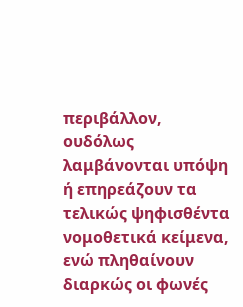περιβάλλον, ουδόλως λαμβάνονται υπόψη ή επηρεάζουν τα τελικώς ψηφισθέντα νομοθετικά κείμενα, ενώ πληθαίνουν διαρκώς οι φωνές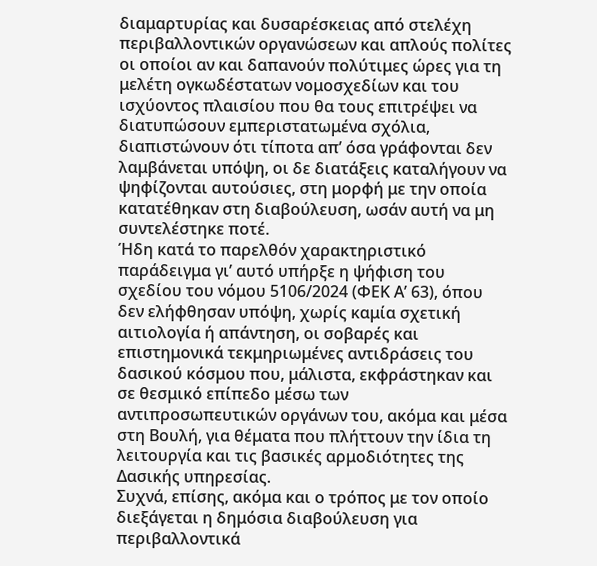διαμαρτυρίας και δυσαρέσκειας από στελέχη περιβαλλοντικών οργανώσεων και απλούς πολίτες οι οποίοι αν και δαπανούν πολύτιμες ώρες για τη μελέτη ογκωδέστατων νομοσχεδίων και του ισχύοντος πλαισίου που θα τους επιτρέψει να διατυπώσουν εμπεριστατωμένα σχόλια, διαπιστώνουν ότι τίποτα απ’ όσα γράφονται δεν λαμβάνεται υπόψη, οι δε διατάξεις καταλήγουν να ψηφίζονται αυτούσιες, στη μορφή με την οποία κατατέθηκαν στη διαβούλευση, ωσάν αυτή να μη συντελέστηκε ποτέ.
Ήδη κατά το παρελθόν χαρακτηριστικό παράδειγμα γι’ αυτό υπήρξε η ψήφιση του σχεδίου του νόμου 5106/2024 (ΦΕΚ Α’ 63), όπου δεν ελήφθησαν υπόψη, χωρίς καμία σχετική αιτιολογία ή απάντηση, οι σοβαρές και επιστημονικά τεκμηριωμένες αντιδράσεις του δασικού κόσμου που, μάλιστα, εκφράστηκαν και σε θεσμικό επίπεδο μέσω των αντιπροσωπευτικών οργάνων του, ακόμα και μέσα στη Βουλή, για θέματα που πλήττουν την ίδια τη λειτουργία και τις βασικές αρμοδιότητες της Δασικής υπηρεσίας.
Συχνά, επίσης, ακόμα και ο τρόπος με τον οποίο διεξάγεται η δημόσια διαβούλευση για περιβαλλοντικά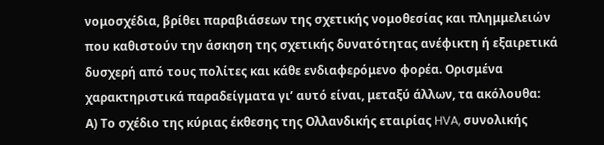νομοσχέδια, βρίθει παραβιάσεων της σχετικής νομοθεσίας και πλημμελειών που καθιστούν την άσκηση της σχετικής δυνατότητας ανέφικτη ή εξαιρετικά δυσχερή από τους πολίτες και κάθε ενδιαφερόμενο φορέα. Ορισμένα χαρακτηριστικά παραδείγματα γι’ αυτό είναι, μεταξύ άλλων, τα ακόλουθα:
Α) Το σχέδιο της κύριας έκθεσης της Ολλανδικής εταιρίας HVA, συνολικής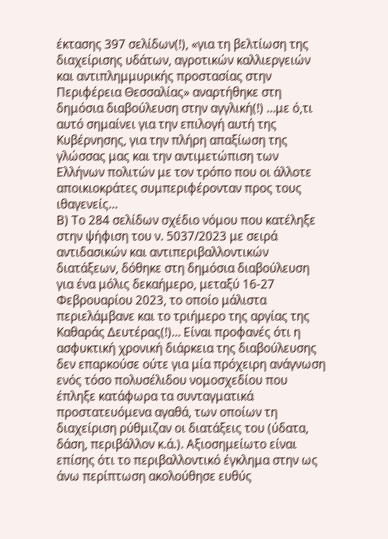έκτασης 397 σελίδων(!), «για τη βελτίωση της διαχείρισης υδάτων, αγροτικών καλλιεργειών και αντιπλημμυρικής προστασίας στην Περιφέρεια Θεσσαλίας» αναρτήθηκε στη δημόσια διαβούλευση στην αγγλική(!) …με ό,τι αυτό σημαίνει για την επιλογή αυτή της Κυβέρνησης, για την πλήρη απαξίωση της γλώσσας μας και την αντιμετώπιση των Ελλήνων πολιτών με τον τρόπο που οι άλλοτε αποικιοκράτες συμπεριφέρονταν προς τους ιθαγενείς…
Β) Το 284 σελίδων σχέδιο νόμου που κατέληξε στην ψήφιση του ν. 5037/2023 με σειρά αντιδασικών και αντιπεριβαλλοντικών διατάξεων, δόθηκε στη δημόσια διαβούλευση για ένα μόλις δεκαήμερο, μεταξύ 16-27 Φεβρουαρίου 2023, το οποίο μάλιστα περιελάμβανε και το τριήμερο της αργίας της Καθαράς Δευτέρας(!)… Είναι προφανές ότι η ασφυκτική χρονική διάρκεια της διαβούλευσης δεν επαρκούσε ούτε για μία πρόχειρη ανάγνωση ενός τόσο πολυσέλιδου νομοσχεδίου που έπληξε κατάφωρα τα συνταγματικά προστατευόμενα αγαθά, των οποίων τη διαχείριση ρύθμιζαν οι διατάξεις του (ύδατα, δάση, περιβάλλον κ.ά.). Αξιοσημείωτο είναι επίσης ότι το περιβαλλοντικό έγκλημα στην ως άνω περίπτωση ακολούθησε ευθύς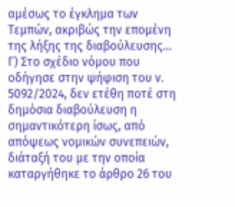αμέσως το έγκλημα των Τεμπών, ακριβώς την επομένη της λήξης της διαβούλευσης…
Γ) Στο σχέδιο νόμου που οδήγησε στην ψήφιση του ν. 5092/2024, δεν ετέθη ποτέ στη δημόσια διαβούλευση η σημαντικότερη ίσως, από απόψεως νομικών συνεπειών, διάταξή του με την οποία καταργήθηκε το άρθρο 26 του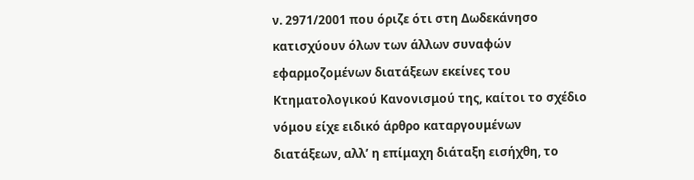ν. 2971/2001 που όριζε ότι στη Δωδεκάνησο κατισχύουν όλων των άλλων συναφών εφαρμοζομένων διατάξεων εκείνες του Κτηματολογικού Κανονισμού της, καίτοι το σχέδιο νόμου είχε ειδικό άρθρο καταργουμένων διατάξεων, αλλ’ η επίμαχη διάταξη εισήχθη, το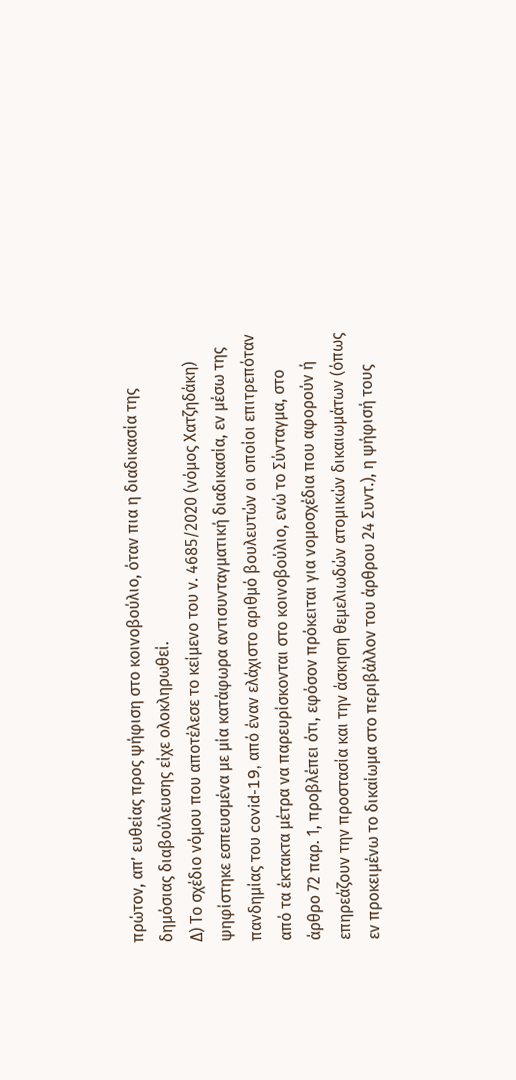πρώτον, απ’ ευθείας προς ψήφιση στο κοινοβούλιο, όταν πια η διαδικασία της δημόσιας διαβούλευσης είχε ολοκληρωθεί.
Δ) Το σχέδιο νόμου που αποτέλεσε το κείμενο του ν. 4685/2020 (νόμος Χατζηδάκη) ψηφίστηκε εσπευσμένα με μία κατάφωρα αντισυνταγματική διαδικασία, εν μέσω της πανδημίας του covid-19, από έναν ελάχιστο αριθμό βουλευτών οι οποίοι επιτρεπόταν από τα έκτακτα μέτρα να παρευρίσκονται στο κοινοβούλιο, ενώ το Σύνταγμα, στο άρθρο 72 παρ. 1, προβλέπει ότι, εφόσον πρόκειται για νομοσχέδια που αφορούν ή επηρεάζουν την προστασία και την άσκηση θεμελιωδών ατομικών δικαιωμάτων (όπως εν προκειμένω το δικαίωμα στο περιβάλλον του άρθρου 24 Συντ.), η ψήφισή τους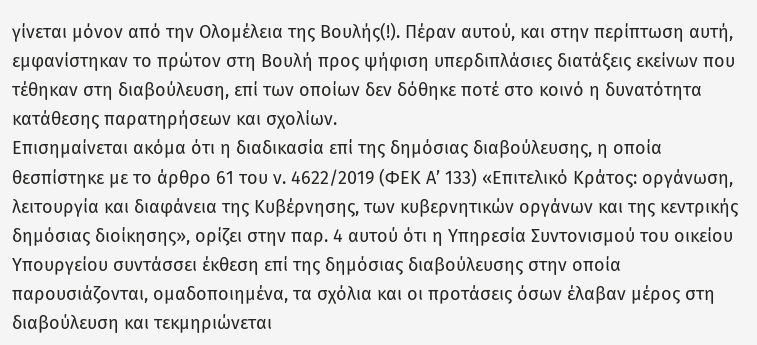γίνεται μόνον από την Ολομέλεια της Βουλής(!). Πέραν αυτού, και στην περίπτωση αυτή, εμφανίστηκαν το πρώτον στη Βουλή προς ψήφιση υπερδιπλάσιες διατάξεις εκείνων που τέθηκαν στη διαβούλευση, επί των οποίων δεν δόθηκε ποτέ στο κοινό η δυνατότητα κατάθεσης παρατηρήσεων και σχολίων.
Επισημαίνεται ακόμα ότι η διαδικασία επί της δημόσιας διαβούλευσης, η οποία θεσπίστηκε με το άρθρο 61 του ν. 4622/2019 (ΦΕΚ Α’ 133) «Επιτελικό Κράτος: οργάνωση, λειτουργία και διαφάνεια της Κυβέρνησης, των κυβερνητικών οργάνων και της κεντρικής δημόσιας διοίκησης», ορίζει στην παρ. 4 αυτού ότι η Υπηρεσία Συντονισμού του οικείου Υπουργείου συντάσσει έκθεση επί της δημόσιας διαβούλευσης στην οποία παρουσιάζονται, ομαδοποιημένα, τα σχόλια και οι προτάσεις όσων έλαβαν μέρος στη διαβούλευση και τεκμηριώνεται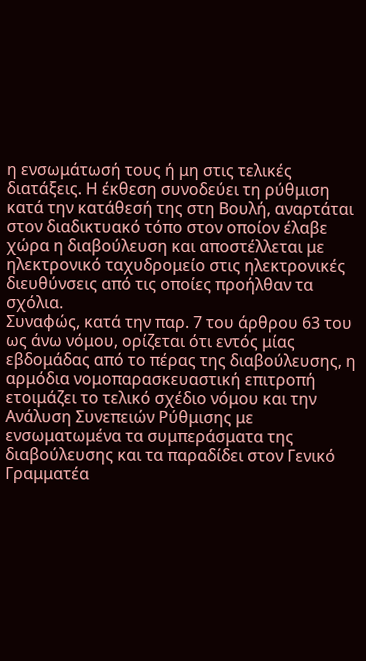η ενσωμάτωσή τους ή μη στις τελικές διατάξεις. Η έκθεση συνοδεύει τη ρύθμιση κατά την κατάθεσή της στη Βουλή, αναρτάται στον διαδικτυακό τόπο στον οποίον έλαβε χώρα η διαβούλευση και αποστέλλεται με ηλεκτρονικό ταχυδρομείο στις ηλεκτρονικές διευθύνσεις από τις οποίες προήλθαν τα σχόλια.
Συναφώς, κατά την παρ. 7 του άρθρου 63 του ως άνω νόμου, ορίζεται ότι εντός μίας εβδομάδας από το πέρας της διαβούλευσης, η αρμόδια νομοπαρασκευαστική επιτροπή ετοιμάζει το τελικό σχέδιο νόμου και την Ανάλυση Συνεπειών Ρύθμισης με ενσωματωμένα τα συμπεράσματα της διαβούλευσης και τα παραδίδει στον Γενικό Γραμματέα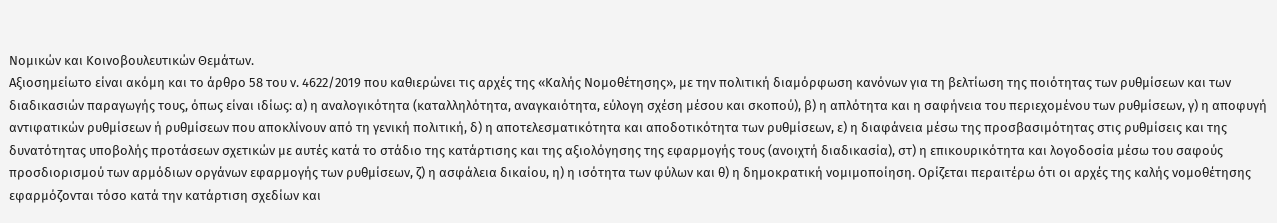Νομικών και Κοινοβουλευτικών Θεμάτων.
Αξιοσημείωτο είναι ακόμη και το άρθρο 58 του ν. 4622/2019 που καθιερώνει τις αρχές της «Καλής Νομοθέτησης», με την πολιτική διαμόρφωση κανόνων για τη βελτίωση της ποιότητας των ρυθμίσεων και των διαδικασιών παραγωγής τους, όπως είναι ιδίως: α) η αναλογικότητα (καταλληλότητα, αναγκαιότητα, εύλογη σχέση μέσου και σκοπού), β) η απλότητα και η σαφήνεια του περιεχομένου των ρυθμίσεων, γ) η αποφυγή αντιφατικών ρυθμίσεων ή ρυθμίσεων που αποκλίνουν από τη γενική πολιτική, δ) η αποτελεσματικότητα και αποδοτικότητα των ρυθμίσεων, ε) η διαφάνεια μέσω της προσβασιμότητας στις ρυθμίσεις και της δυνατότητας υποβολής προτάσεων σχετικών με αυτές κατά το στάδιο της κατάρτισης και της αξιολόγησης της εφαρμογής τους (ανοιχτή διαδικασία), στ) η επικουρικότητα και λογοδοσία μέσω του σαφούς προσδιορισμού των αρμόδιων οργάνων εφαρμογής των ρυθμίσεων, ζ) η ασφάλεια δικαίου, η) η ισότητα των φύλων και θ) η δημοκρατική νομιμοποίηση. Ορίζεται περαιτέρω ότι οι αρχές της καλής νομοθέτησης εφαρμόζονται τόσο κατά την κατάρτιση σχεδίων και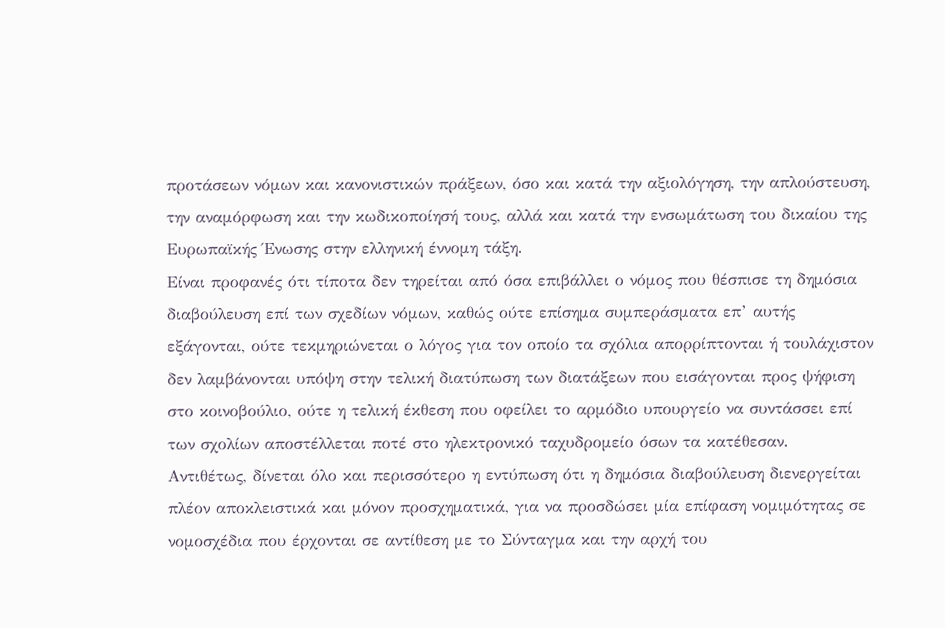προτάσεων νόμων και κανονιστικών πράξεων, όσο και κατά την αξιολόγηση, την απλούστευση, την αναμόρφωση και την κωδικοποίησή τους, αλλά και κατά την ενσωμάτωση του δικαίου της Ευρωπαϊκής Ένωσης στην ελληνική έννομη τάξη.
Είναι προφανές ότι τίποτα δεν τηρείται από όσα επιβάλλει ο νόμος που θέσπισε τη δημόσια διαβούλευση επί των σχεδίων νόμων, καθώς ούτε επίσημα συμπεράσματα επ’ αυτής εξάγονται, ούτε τεκμηριώνεται ο λόγος για τον οποίο τα σχόλια απορρίπτονται ή τουλάχιστον δεν λαμβάνονται υπόψη στην τελική διατύπωση των διατάξεων που εισάγονται προς ψήφιση στο κοινοβούλιο, ούτε η τελική έκθεση που οφείλει το αρμόδιο υπουργείο να συντάσσει επί των σχολίων αποστέλλεται ποτέ στο ηλεκτρονικό ταχυδρομείο όσων τα κατέθεσαν.
Αντιθέτως, δίνεται όλο και περισσότερο η εντύπωση ότι η δημόσια διαβούλευση διενεργείται πλέον αποκλειστικά και μόνον προσχηματικά, για να προσδώσει μία επίφαση νομιμότητας σε νομοσχέδια που έρχονται σε αντίθεση με το Σύνταγμα και την αρχή του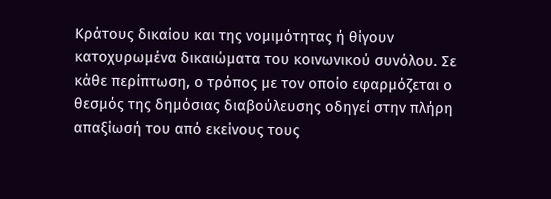Κράτους δικαίου και της νομιμότητας ή θίγουν κατοχυρωμένα δικαιώματα του κοινωνικού συνόλου. Σε κάθε περίπτωση, ο τρόπος με τον οποίο εφαρμόζεται ο θεσμός της δημόσιας διαβούλευσης οδηγεί στην πλήρη απαξίωσή του από εκείνους τους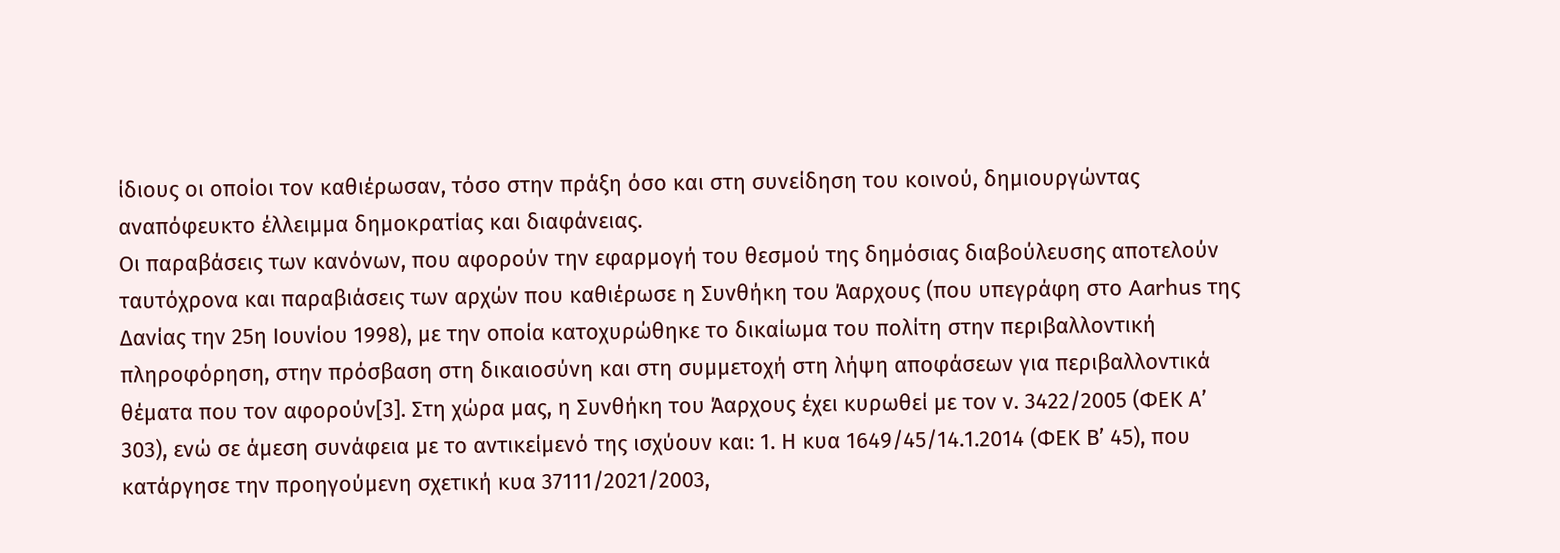ίδιους οι οποίοι τον καθιέρωσαν, τόσο στην πράξη όσο και στη συνείδηση του κοινού, δημιουργώντας αναπόφευκτο έλλειμμα δημοκρατίας και διαφάνειας.
Οι παραβάσεις των κανόνων, που αφορούν την εφαρμογή του θεσμού της δημόσιας διαβούλευσης αποτελούν ταυτόχρονα και παραβιάσεις των αρχών που καθιέρωσε η Συνθήκη του Άαρχους (που υπεγράφη στο Aarhus της Δανίας την 25η Ιουνίου 1998), με την οποία κατοχυρώθηκε το δικαίωμα του πολίτη στην περιβαλλοντική πληροφόρηση, στην πρόσβαση στη δικαιοσύνη και στη συμμετοχή στη λήψη αποφάσεων για περιβαλλοντικά θέματα που τον αφορούν[3]. Στη χώρα μας, η Συνθήκη του Άαρχους έχει κυρωθεί με τον ν. 3422/2005 (ΦΕΚ Α’ 303), ενώ σε άμεση συνάφεια με το αντικείμενό της ισχύουν και: 1. Η κυα 1649/45/14.1.2014 (ΦΕΚ Β’ 45), που κατάργησε την προηγούμενη σχετική κυα 37111/2021/2003,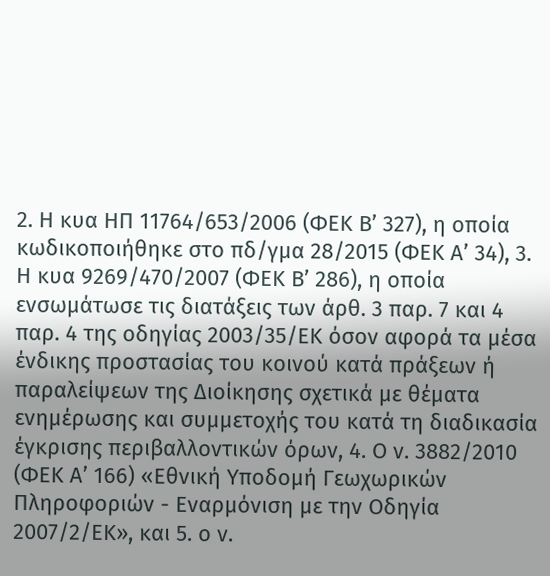2. Η κυα ΗΠ 11764/653/2006 (ΦΕΚ Β’ 327), η οποία κωδικοποιήθηκε στο πδ/γμα 28/2015 (ΦΕΚ Α’ 34), 3. Η κυα 9269/470/2007 (ΦΕΚ Β’ 286), η οποία ενσωμάτωσε τις διατάξεις των άρθ. 3 παρ. 7 και 4 παρ. 4 της οδηγίας 2003/35/ΕΚ όσον αφορά τα μέσα ένδικης προστασίας του κοινού κατά πράξεων ή παραλείψεων της Διοίκησης σχετικά με θέματα ενημέρωσης και συμμετοχής του κατά τη διαδικασία έγκρισης περιβαλλοντικών όρων, 4. Ο ν. 3882/2010 (ΦΕΚ Α’ 166) «Εθνική Υποδομή Γεωχωρικών Πληροφοριών - Εναρμόνιση με την Οδηγία 2007/2/ΕΚ», και 5. ο ν.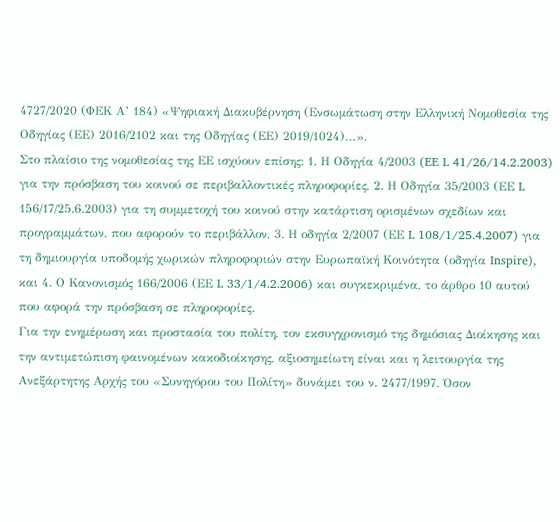4727/2020 (ΦΕΚ Α’ 184) «Ψηφιακή Διακυβέρνηση (Ενσωμάτωση στην Ελληνική Νομοθεσία της Οδηγίας (ΕΕ) 2016/2102 και της Οδηγίας (ΕΕ) 2019/1024)…».
Στο πλαίσιο της νομοθεσίας της ΕΕ ισχύουν επίσης: 1. Η Οδηγία 4/2003 (EE L 41/26/14.2.2003) για την πρόσβαση του κοινού σε περιβαλλοντικές πληροφορίες, 2. Η Οδηγία 35/2003 (ΕΕ L 156/17/25.6.2003) για τη συμμετοχή του κοινού στην κατάρτιση ορισμένων σχεδίων και προγραμμάτων, που αφορούν το περιβάλλον, 3. Η οδηγία 2/2007 (ΕΕ L 108/1/25.4.2007) για τη δημιουργία υποδομής χωρικών πληροφοριών στην Ευρωπαϊκή Κοινότητα (οδηγία Inspire), και 4. Ο Κανονισμός 166/2006 (ΕΕ L 33/1/4.2.2006) και συγκεκριμένα, το άρθρο 10 αυτού που αφορά την πρόσβαση σε πληροφορίες.
Για την ενημέρωση και προστασία του πολίτη, τον εκσυγχρονισμό της δημόσιας Διοίκησης και την αντιμετώπιση φαινομένων κακοδιοίκησης, αξιοσημείωτη είναι και η λειτουργία της Ανεξάρτητης Αρχής του «Συνηγόρου του Πολίτη» δυνάμει του ν. 2477/1997. Όσον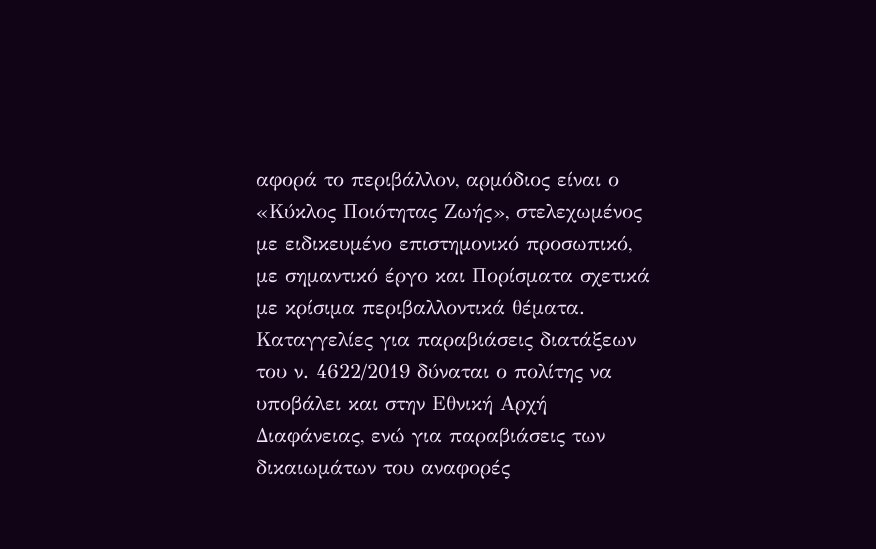αφορά το περιβάλλον, αρμόδιος είναι ο «Κύκλος Ποιότητας Ζωής», στελεχωμένος με ειδικευμένο επιστημονικό προσωπικό, με σημαντικό έργο και Πορίσματα σχετικά με κρίσιμα περιβαλλοντικά θέματα. Καταγγελίες για παραβιάσεις διατάξεων του ν. 4622/2019 δύναται ο πολίτης να υποβάλει και στην Εθνική Αρχή Διαφάνειας, ενώ για παραβιάσεις των δικαιωμάτων του αναφορές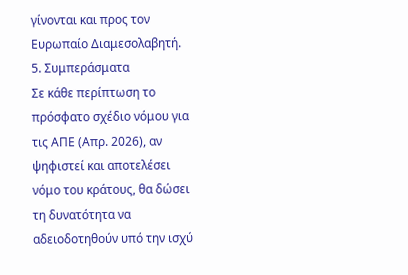γίνονται και προς τον Ευρωπαίο Διαμεσολαβητή.
5. Συμπεράσματα
Σε κάθε περίπτωση το πρόσφατο σχέδιο νόμου για τις ΑΠΕ (Απρ. 2026), αν ψηφιστεί και αποτελέσει νόμο του κράτους, θα δώσει τη δυνατότητα να αδειοδοτηθούν υπό την ισχύ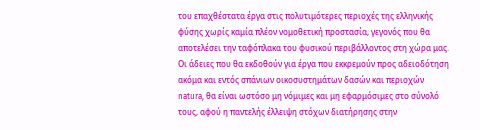του επαχθέστατα έργα στις πολυτιμότερες περιοχές της ελληνικής φύσης χωρίς καμία πλέον νομοθετική προστασία, γεγονός που θα αποτελέσει την ταφόπλακα του φυσικού περιβάλλοντος στη χώρα μας. Οι άδειες που θα εκδοθούν για έργα που εκκρεμούν προς αδειοδότηση ακόμα και εντός σπάνιων οικοσυστημάτων δασών και περιοχών natura, θα είναι ωστόσο μη νόμιμες και μη εφαρμόσιμες στο σύνολό τους, αφού η παντελής έλλειψη στόχων διατήρησης στην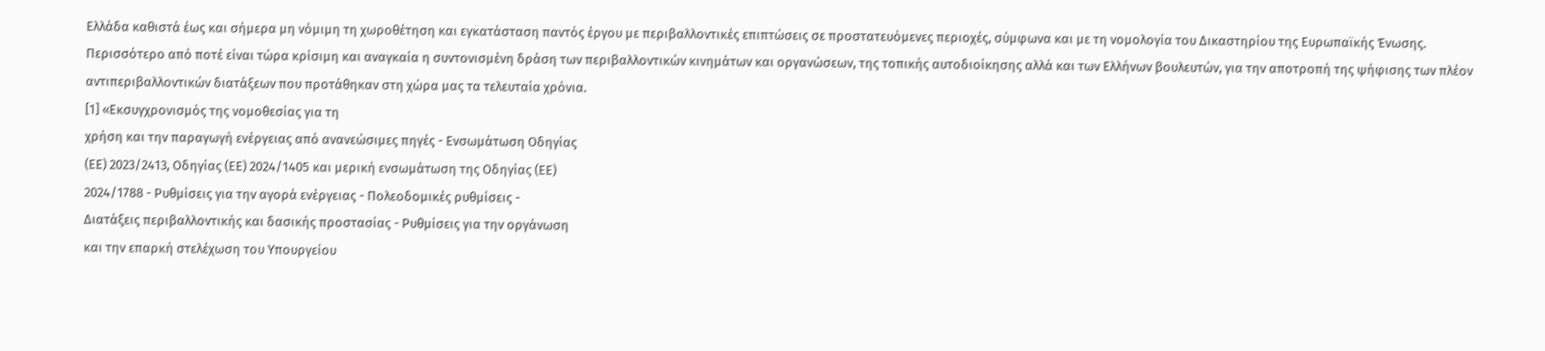Ελλάδα καθιστά έως και σήμερα μη νόμιμη τη χωροθέτηση και εγκατάσταση παντός έργου με περιβαλλοντικές επιπτώσεις σε προστατευόμενες περιοχές, σύμφωνα και με τη νομολογία του Δικαστηρίου της Ευρωπαϊκής Ένωσης.
Περισσότερο από ποτέ είναι τώρα κρίσιμη και αναγκαία η συντονισμένη δράση των περιβαλλοντικών κινημάτων και οργανώσεων, της τοπικής αυτοδιοίκησης αλλά και των Ελλήνων βουλευτών, για την αποτροπή της ψήφισης των πλέον αντιπεριβαλλοντικών διατάξεων που προτάθηκαν στη χώρα μας τα τελευταία χρόνια.
[1] «Εκσυγχρονισμός της νομοθεσίας για τη
χρήση και την παραγωγή ενέργειας από ανανεώσιμες πηγές - Ενσωμάτωση Οδηγίας
(ΕΕ) 2023/2413, Οδηγίας (ΕΕ) 2024/1405 και μερική ενσωμάτωση της Οδηγίας (ΕΕ)
2024/1788 - Ρυθμίσεις για την αγορά ενέργειας - Πολεοδομικές ρυθμίσεις -
Διατάξεις περιβαλλοντικής και δασικής προστασίας - Ρυθμίσεις για την οργάνωση
και την επαρκή στελέχωση του Υπουργείου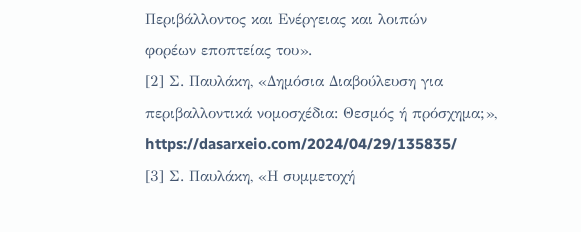Περιβάλλοντος και Ενέργειας και λοιπών
φορέων εποπτείας του».
[2] Σ. Παυλάκη, «Δημόσια Διαβούλευση για
περιβαλλοντικά νομοσχέδια: Θεσμός ή πρόσχημα;»,
https://dasarxeio.com/2024/04/29/135835/
[3] Σ. Παυλάκη, «Η συμμετοχή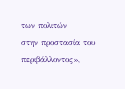των πολιτών
στην προστασία του περιβάλλοντος»,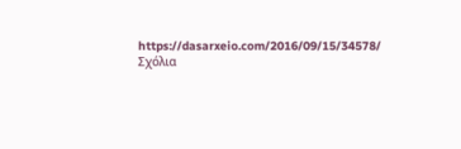https://dasarxeio.com/2016/09/15/34578/
Σχόλια